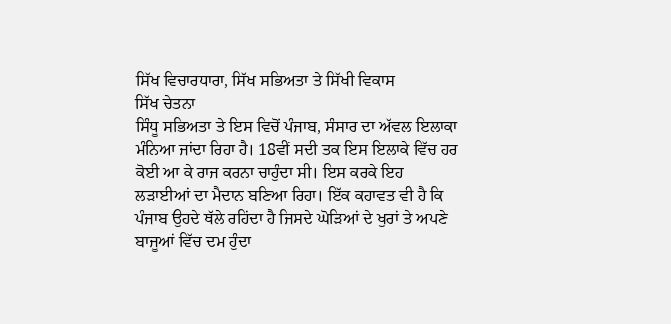ਸਿੱਖ ਵਿਚਾਰਧਾਰਾ, ਸਿੱਖ ਸਭਿਅਤਾ ਤੇ ਸਿੱਖੀ ਵਿਕਾਸ
ਸਿੱਖ ਚੇਤਨਾ
ਸਿੰਧੂ ਸਭਿਅਤਾ ਤੇ ਇਸ ਵਿਚੋਂ ਪੰਜਾਬ, ਸੰਸਾਰ ਦਾ ਅੱਵਲ ਇਲਾਕਾ ਮੰਨਿਆ ਜਾਂਦਾ ਰਿਹਾ ਹੈ। 18ਵੀਂ ਸਦੀ ਤਕ ਇਸ ਇਲਾਕੇ ਵਿੱਚ ਹਰ ਕੋਈ ਆ ਕੇ ਰਾਜ ਕਰਨਾ ਚਾਹੁੰਦਾ ਸੀ। ਇਸ ਕਰਕੇ ਇਹ ਲੜਾਈਆਂ ਦਾ ਮੈਦਾਨ ਬਣਿਆ ਰਿਹਾ। ਇੱਕ ਕਹਾਵਤ ਵੀ ਹੈ ਕਿ ਪੰਜਾਬ ਉਹਦੇ ਥੱਲੇ ਰਹਿਂਦਾ ਹੈ ਜਿਸਦੇ ਘੋੜਿਆਂ ਦੇ ਖੁਰਾਂ ਤੇ ਅਪਣੇ ਬਾਜੂਆਂ ਵਿੱਚ ਦਮ ਹੁੰਦਾ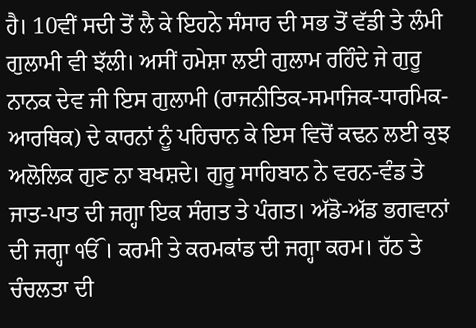ਹੈ। 10ਵੀਂ ਸਦੀ ਤੋਂ ਲੈ ਕੇ ਇਹਨੇ ਸੰਸਾਰ ਦੀ ਸਭ ਤੋਂ ਵੱਡੀ ਤੇ ਲੰਮੀ ਗੁਲਾਮੀ ਵੀ ਝੱਲੀ। ਅਸੀਂ ਹਮੇਸ਼ਾ ਲਈ ਗੁਲਾਮ ਰਹਿੰਦੇ ਜੇ ਗੁਰੂ ਨਾਨਕ ਦੇਵ ਜੀ ਇਸ ਗੁਲਾਮੀ (ਰਾਜਨੀਤਿਕ-ਸਮਾਜਿਕ-ਧਾਰਮਿਕ-ਆਰਥਿਕ) ਦੇ ਕਾਰਨਾਂ ਨੂੰ ਪਹਿਚਾਨ ਕੇ ਇਸ ਵਿਚੋਂ ਕਢਨ ਲਈ ਕੁਝ ਅਲੋਲਿਕ ਗੁਣ ਨਾ ਬਖਸ਼ਦੇ। ਗੁਰੂ ਸਾਹਿਬਾਨ ਨੇ ਵਰਨ-ਵੰਡ ਤੇ ਜਾਤ-ਪਾਤ ਦੀ ਜਗ੍ਹਾ ਇਕ ਸੰਗਤ ਤੇ ਪੰਗਤ। ਅੱਡੋ-ਅੱਡ ਭਗਵਾਨਾਂ ਦੀ ਜਗ੍ਹਾ ੴ। ਕਰਮੀ ਤੇ ਕਰਮਕਾਂਡ ਦੀ ਜਗ੍ਹਾ ਕਰਮ। ਹੱਠ ਤੇ ਚੰਚਲਤਾ ਦੀ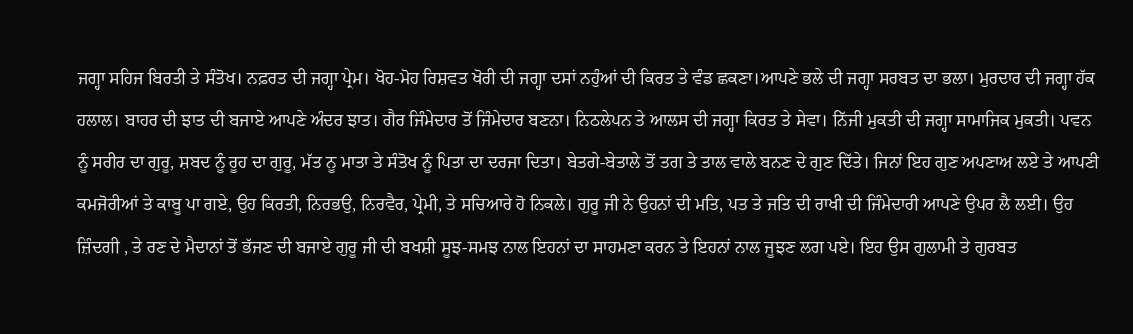ਜਗ੍ਹਾ ਸਹਿਜ ਬਿਰਤੀ ਤੇ ਸੰਤੋਖ। ਨਫ਼ਰਤ ਦੀ ਜਗ੍ਹਾ ਪ੍ਰੇਮ। ਖੋਹ-ਮੋਹ ਰਿਸ਼ਵਤ ਖੋਰੀ ਦੀ ਜਗ੍ਹਾ ਦਸਾਂ ਨਹੁੰਆਂ ਦੀ ਕਿਰਤ ਤੇ ਵੰਡ ਛਕਣਾ।ਆਪਣੇ ਭਲੇ ਦੀ ਜਗ੍ਹਾ ਸਰਬਤ ਦਾ ਭਲਾ। ਮੁਰਦਾਰ ਦੀ ਜਗ੍ਹਾ ਹੱਕ ਹਲਾਲ। ਬਾਹਰ ਦੀ ਝਾਤ ਦੀ ਬਜਾਏ ਆਪਣੇ ਅੰਦਰ ਝਾਤ। ਗੈਰ ਜਿੰਮੇਦਾਰ ਤੋਂ ਜਿੰਮੇਦਾਰ ਬਣਨਾ। ਨਿਠਲੇਪਨ ਤੇ ਆਲਸ ਦੀ ਜਗ੍ਹਾ ਕਿਰਤ ਤੇ ਸੇਵਾ। ਨਿੱਜੀ ਮੁਕਤੀ ਦੀ ਜਗ੍ਹਾ ਸਾਮਾਜਿਕ ਮੁਕਤੀ। ਪਵਨ ਨੂੰ ਸਰੀਰ ਦਾ ਗੁਰੂ, ਸ਼ਬਦ ਨੂੰ ਰੂਹ ਦਾ ਗੁਰੂ, ਮੱਤ ਨੂ ਮਾਤਾ ਤੇ ਸੰਤੋਖ ਨੂੰ ਪਿਤਾ ਦਾ ਦਰਜਾ ਦਿਤਾ। ਬੇਤਗੇ-ਬੇਤਾਲੇ ਤੋਂ ਤਗ ਤੇ ਤਾਲ ਵਾਲੇ ਬਨਣ ਦੇ ਗੁਣ ਦਿੱਤੇ। ਜਿਨਾਂ ਇਹ ਗੁਣ ਅਪਣਾਅ ਲਏ ਤੇ ਆਪਣੀ ਕਮਜੋਰੀਆਂ ਤੇ ਕਾਬੂ ਪਾ ਗਏ, ਉਹ ਕਿਰਤੀ, ਨਿਰਭਉ, ਨਿਰਵੈਰ, ਪ੍ਰੇਮੀ, ਤੇ ਸਚਿਆਰੇ ਹੋ ਨਿਕਲੇ। ਗੁਰੂ ਜੀ ਨੇ ਉਹਨਾਂ ਦੀ ਮਤਿ, ਪਤ ਤੇ ਜਤਿ ਦੀ ਰਾਖੀ ਦੀ ਜਿੰਮੇਦਾਰੀ ਆਪਣੇ ਉਪਰ ਲੈ ਲਈ। ਉਹ ਜ਼ਿੰਦਗੀ , ਤੇ ਰਣ ਦੇ ਮੈਦਾਨਾਂ ਤੋਂ ਭੱਜਣ ਦੀ ਬਜਾਏ ਗੁਰੂ ਜੀ ਦੀ ਬਖਸ਼ੀ ਸੂਝ-ਸਮਝ ਨਾਲ ਇਹਨਾਂ ਦਾ ਸਾਹਮਣਾ ਕਰਨ ਤੇ ਇਹਨਾਂ ਨਾਲ ਜੂਝਣ ਲਗ ਪਏ। ਇਹ ਉਸ ਗੁਲਾਮੀ ਤੇ ਗੁਰਬਤ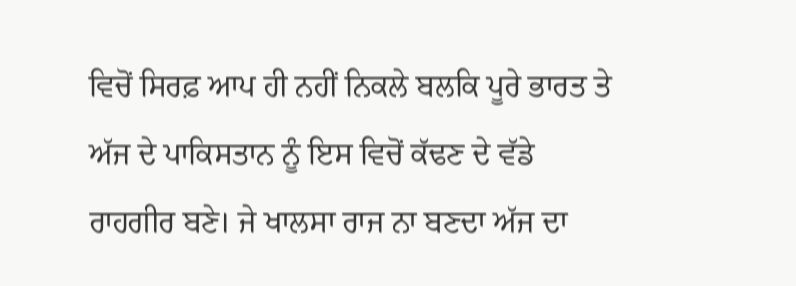ਵਿਚੋਂ ਸਿਰਫ਼ ਆਪ ਹੀ ਨਹੀਂ ਨਿਕਲੇ ਬਲਕਿ ਪੂਰੇ ਭਾਰਤ ਤੇ ਅੱਜ ਦੇ ਪਾਕਿਸਤਾਨ ਨੂੰ ਇਸ ਵਿਚੋਂ ਕੱਢਣ ਦੇ ਵੱਡੇ ਰਾਹਗੀਰ ਬਣੇ। ਜੇ ਖਾਲਸਾ ਰਾਜ ਨਾ ਬਣਦਾ ਅੱਜ ਦਾ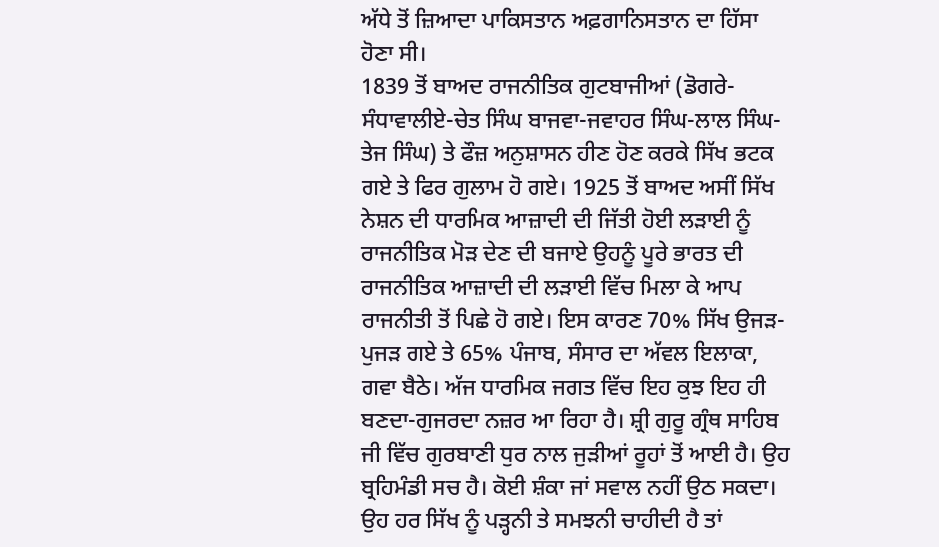ਅੱਧੇ ਤੋਂ ਜ਼ਿਆਦਾ ਪਾਕਿਸਤਾਨ ਅਫ਼ਗਾਨਿਸਤਾਨ ਦਾ ਹਿੱਸਾ ਹੋਣਾ ਸੀ।
1839 ਤੋਂ ਬਾਅਦ ਰਾਜਨੀਤਿਕ ਗੁਟਬਾਜੀਆਂ (ਡੋਗਰੇ-ਸੰਧਾਵਾਲੀਏ-ਚੇਤ ਸਿੰਘ ਬਾਜਵਾ-ਜਵਾਹਰ ਸਿੰਘ-ਲਾਲ ਸਿੰਘ-ਤੇਜ ਸਿੰਘ) ਤੇ ਫੌਜ਼ ਅਨੁਸ਼ਾਸਨ ਹੀਣ ਹੋਣ ਕਰਕੇ ਸਿੱਖ ਭਟਕ ਗਏ ਤੇ ਫਿਰ ਗੁਲਾਮ ਹੋ ਗਏ। 1925 ਤੋਂ ਬਾਅਦ ਅਸੀਂ ਸਿੱਖ ਨੇਸ਼ਨ ਦੀ ਧਾਰਮਿਕ ਆਜ਼ਾਦੀ ਦੀ ਜਿੱਤੀ ਹੋਈ ਲੜਾਈ ਨੂੰ ਰਾਜਨੀਤਿਕ ਮੋੜ ਦੇਣ ਦੀ ਬਜਾਏ ਉਹਨੂੰ ਪੂਰੇ ਭਾਰਤ ਦੀ ਰਾਜਨੀਤਿਕ ਆਜ਼ਾਦੀ ਦੀ ਲੜਾਈ ਵਿੱਚ ਮਿਲਾ ਕੇ ਆਪ ਰਾਜਨੀਤੀ ਤੋਂ ਪਿਛੇ ਹੋ ਗਏ। ਇਸ ਕਾਰਣ 70% ਸਿੱਖ ਉਜੜ-ਪੁਜੜ ਗਏ ਤੇ 65% ਪੰਜਾਬ, ਸੰਸਾਰ ਦਾ ਅੱਵਲ ਇਲਾਕਾ, ਗਵਾ ਬੈਠੇ। ਅੱਜ ਧਾਰਮਿਕ ਜਗਤ ਵਿੱਚ ਇਹ ਕੁਝ ਇਹ ਹੀ ਬਣਦਾ-ਗੁਜਰਦਾ ਨਜ਼ਰ ਆ ਰਿਹਾ ਹੈ। ਸ਼੍ਰੀ ਗੁਰੂ ਗ੍ਰੰਥ ਸਾਹਿਬ ਜੀ ਵਿੱਚ ਗੁਰਬਾਣੀ ਧੁਰ ਨਾਲ ਜੁੜੀਆਂ ਰੂਹਾਂ ਤੋਂ ਆਈ ਹੈ। ਉਹ ਬ੍ਰਹਿਮੰਡੀ ਸਚ ਹੈ। ਕੋਈ ਸ਼ੰਕਾ ਜਾਂ ਸਵਾਲ ਨਹੀਂ ਉਠ ਸਕਦਾ। ਉਹ ਹਰ ਸਿੱਖ ਨੂੰ ਪੜ੍ਹਨੀ ਤੇ ਸਮਝਨੀ ਚਾਹੀਦੀ ਹੈ ਤਾਂ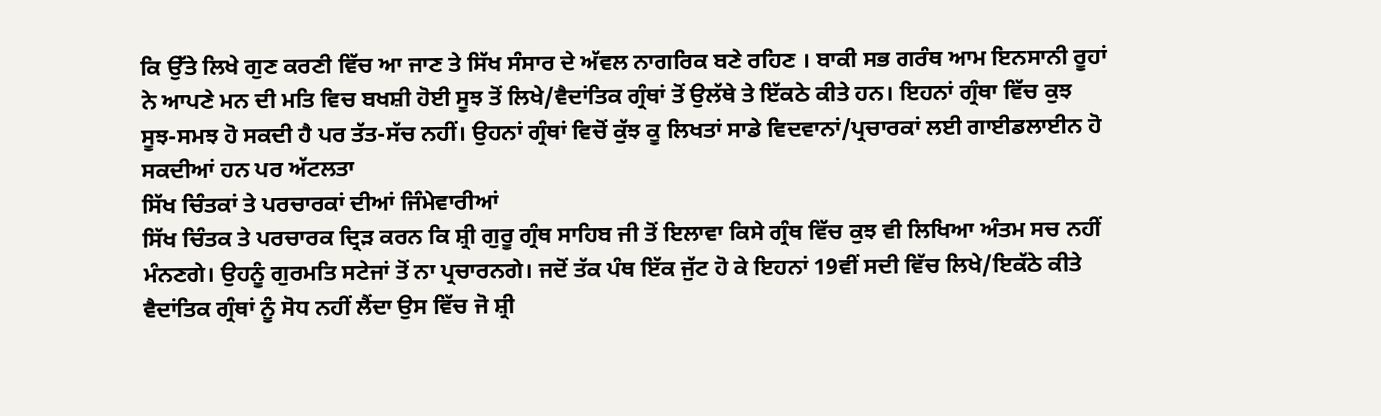ਕਿ ਉੱਤੇ ਲਿਖੇ ਗੁਣ ਕਰਣੀ ਵਿੱਚ ਆ ਜਾਣ ਤੇ ਸਿੱਖ ਸੰਸਾਰ ਦੇ ਅੱਵਲ ਨਾਗਰਿਕ ਬਣੇ ਰਹਿਣ । ਬਾਕੀ ਸਭ ਗਰੰਥ ਆਮ ਇਨਸਾਨੀ ਰੂਹਾਂ ਨੇ ਆਪਣੇ ਮਨ ਦੀ ਮਤਿ ਵਿਚ ਬਖਸ਼ੀ ਹੋਈ ਸੂਝ ਤੋਂ ਲਿਖੇ/ਵੈਦਾਂਤਿਕ ਗ੍ਰੰਥਾਂ ਤੋਂ ਉਲੱਥੇ ਤੇ ਇੱਕਠੇ ਕੀਤੇ ਹਨ। ਇਹਨਾਂ ਗ੍ਰੰਥਾ ਵਿੱਚ ਕੁਝ ਸੂਝ-ਸਮਝ ਹੋ ਸਕਦੀ ਹੈ ਪਰ ਤੱਤ-ਸੱਚ ਨਹੀਂ। ਉਹਨਾਂ ਗ੍ਰੰਥਾਂ ਵਿਚੋਂ ਕੁੱਝ ਕੂ ਲਿਖਤਾਂ ਸਾਡੇ ਵਿਦਵਾਨਾਂ/ਪ੍ਰਚਾਰਕਾਂ ਲਈ ਗਾਈਡਲਾਈਨ ਹੋ ਸਕਦੀਆਂ ਹਨ ਪਰ ਅੱਟਲਤਾ
ਸਿੱਖ ਚਿੰਤਕਾਂ ਤੇ ਪਰਚਾਰਕਾਂ ਦੀਆਂ ਜਿੰਮੇਵਾਰੀਆਂ
ਸਿੱਖ ਚਿੰਤਕ ਤੇ ਪਰਚਾਰਕ ਦ੍ਰਿੜ ਕਰਨ ਕਿ ਸ਼੍ਰੀ ਗੁਰੂ ਗ੍ਰੰਥ ਸਾਹਿਬ ਜੀ ਤੋਂ ਇਲਾਵਾ ਕਿਸੇ ਗ੍ਰੰਥ ਵਿੱਚ ਕੁਝ ਵੀ ਲਿਖਿਆ ਅੰਤਮ ਸਚ ਨਹੀਂ ਮੰਨਣਗੇ। ਉਹਨੂੰ ਗੁਰਮਤਿ ਸਟੇਜਾਂ ਤੋਂ ਨਾ ਪ੍ਰਚਾਰਨਗੇ। ਜਦੋਂ ਤੱਕ ਪੰਥ ਇੱਕ ਜੁੱਟ ਹੋ ਕੇ ਇਹਨਾਂ 19ਵੀਂ ਸਦੀ ਵਿੱਚ ਲਿਖੇ/ਇਕੱਠੇ ਕੀਤੇ ਵੈਦਾਂਤਿਕ ਗ੍ਰੰਥਾਂ ਨੂੰ ਸੋਧ ਨਹੀਂ ਲੈਂਦਾ ਉਸ ਵਿੱਚ ਜੋ ਸ਼੍ਰੀ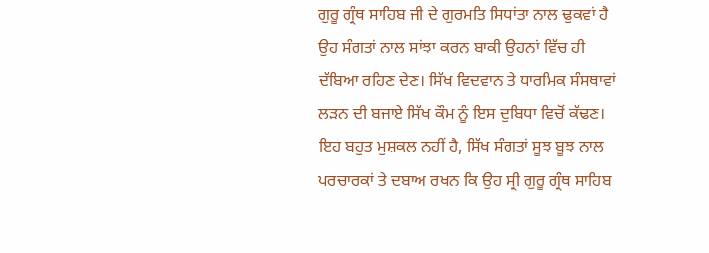ਗੁਰੂ ਗ੍ਰੰਥ ਸਾਹਿਬ ਜੀ ਦੇ ਗੁਰਮਤਿ ਸਿਧਾਂਤਾ ਨਾਲ ਢੁਕਵਾਂ ਹੈ ਉਹ ਸੰਗਤਾਂ ਨਾਲ ਸਾਂਝਾ ਕਰਨ ਬਾਕੀ ਉਹਨਾਂ ਵਿੱਚ ਹੀ ਦੱਬਿਆ ਰਹਿਣ ਦੇਣ। ਸਿੱਖ ਵਿਦਵਾਨ ਤੇ ਧਾਰਮਿਕ ਸੰਸਥਾਵਾਂ ਲੜਨ ਦੀ ਬਜਾਏ ਸਿੱਖ ਕੌਮ ਨੂੰ ਇਸ ਦੁਬਿਧਾ ਵਿਚੋਂ ਕੱਢਣ। ਇਹ ਬਹੁਤ ਮੁਸ਼ਕਲ ਨਹੀਂ ਹੈ, ਸਿੱਖ ਸੰਗਤਾਂ ਸੂਝ ਬੂਝ ਨਾਲ ਪਰਚਾਰਕਾਂ ਤੇ ਦਬਾਅ ਰਖਨ ਕਿ ਉਹ ਸ੍ਰੀ ਗੁਰੂ ਗ੍ਰੰਥ ਸਾਹਿਬ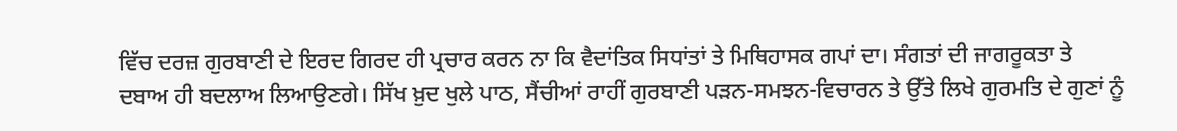ਵਿੱਚ ਦਰਜ਼ ਗੁਰਬਾਣੀ ਦੇ ਇਰਦ ਗਿਰਦ ਹੀ ਪ੍ਰਚਾਰ ਕਰਨ ਨਾ ਕਿ ਵੈਦਾਂਤਿਕ ਸਿਧਾਂਤਾਂ ਤੇ ਮਿਥਿਹਾਸਕ ਗਪਾਂ ਦਾ। ਸੰਗਤਾਂ ਦੀ ਜਾਗਰੂਕਤਾ ਤੇ ਦਬਾਅ ਹੀ ਬਦਲਾਅ ਲਿਆਉਣਗੇ। ਸਿੱਖ ਖ਼ੁਦ ਖੁਲੇ ਪਾਠ, ਸੈਂਚੀਆਂ ਰਾਹੀਂ ਗੁਰਬਾਣੀ ਪੜਨ-ਸਮਝਨ-ਵਿਚਾਰਨ ਤੇ ਉੱਤੇ ਲਿਖੇ ਗੁਰਮਤਿ ਦੇ ਗੁਣਾਂ ਨੂੰ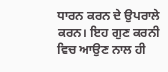ਧਾਰਨ ਕਰਨ ਦੇ ਉਪਰਾਲੇ ਕਰਨ। ਇਹ ਗੁਣ ਕਰਨੀ ਵਿਚ ਆਉਣ ਨਾਲ ਹੀ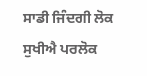ਸਾਡੀ ਜਿੰਦਗੀ ਲੋਕ ਸੁਖੀਐ ਪਰਲੋਕ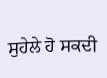ਸੁਹੇਲੇ ਹੋ ਸਕਦੀ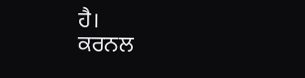ਹੈ।
ਕਰਨਲ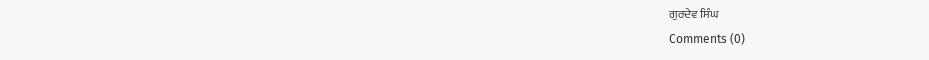ਗੁਰਦੇਵ ਸਿੰਘ
Comments (0)